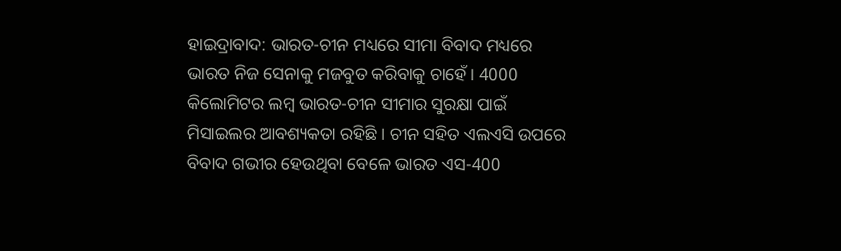ହାଇଦ୍ରାବାଦ: ଭାରତ-ଚୀନ ମଧ୍ୟରେ ସୀମା ବିବାଦ ମଧ୍ୟରେ ଭାରତ ନିଜ ସେନାକୁ ମଜବୁତ କରିବାକୁ ଚାହେଁ । 4000 କିଲୋମିଟର ଲମ୍ବ ଭାରତ-ଚୀନ ସୀମାର ସୁରକ୍ଷା ପାଇଁ ମିସାଇଲର ଆବଶ୍ୟକତା ରହିଛି । ଚୀନ ସହିତ ଏଲଏସି ଉପରେ ବିବାଦ ଗଭୀର ହେଉଥିବା ବେଳେ ଭାରତ ଏସ-400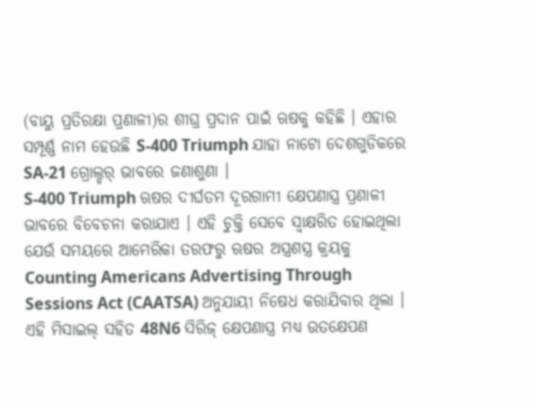(ବାୟୁ ପ୍ରତିରକ୍ଷା ପ୍ରଣାଳୀ)ର ଶୀଘ୍ର ପ୍ରଦାନ ପାଇଁ ଋଷକୁ କହିଛି । ଏହାର ସମ୍ପୂର୍ଣ୍ଣ ନାମ ହେଉଛି S-400 Triumph ଯାହା ନାଟୋ ଦେଶଗୁଡିକରେ SA-21 ଗ୍ରୋଲ୍ଡର୍ ଭାବରେ ଜଣାଶୁଣା ।
S-400 Triumph ଋଷର ଦୀର୍ଘତମ ଦୂରଗାମୀ କ୍ଷେପଣାସ୍ତ୍ର ପ୍ରଣାଳୀ ଭାବରେ ବିବେଚନା କରାଯାଏ । ଏହି ଚୁକ୍ତି ସେବେ ସ୍ବାକ୍ଷରିତ ହୋଇଥିଲା ଯେଉଁ ସମୟରେ ଆମେରିକା ତରଫରୁ ଋଷର ଅସ୍ତ୍ରଶସ୍ତ୍ର କ୍ରୟକୁ Counting Americans Advertising Through Sessions Act (CAATSA) ଅନୁଯାୟୀ ନିଷେଧ କରାଯିବାର ଥିଲା ।
ଏହି ମିସାଇଲ୍ ସହିତ 48N6 ସିରିଜ୍ କ୍ଷେପଣାସ୍ତ୍ର ମଧ୍ୟ ଉତକ୍ଷେପଣ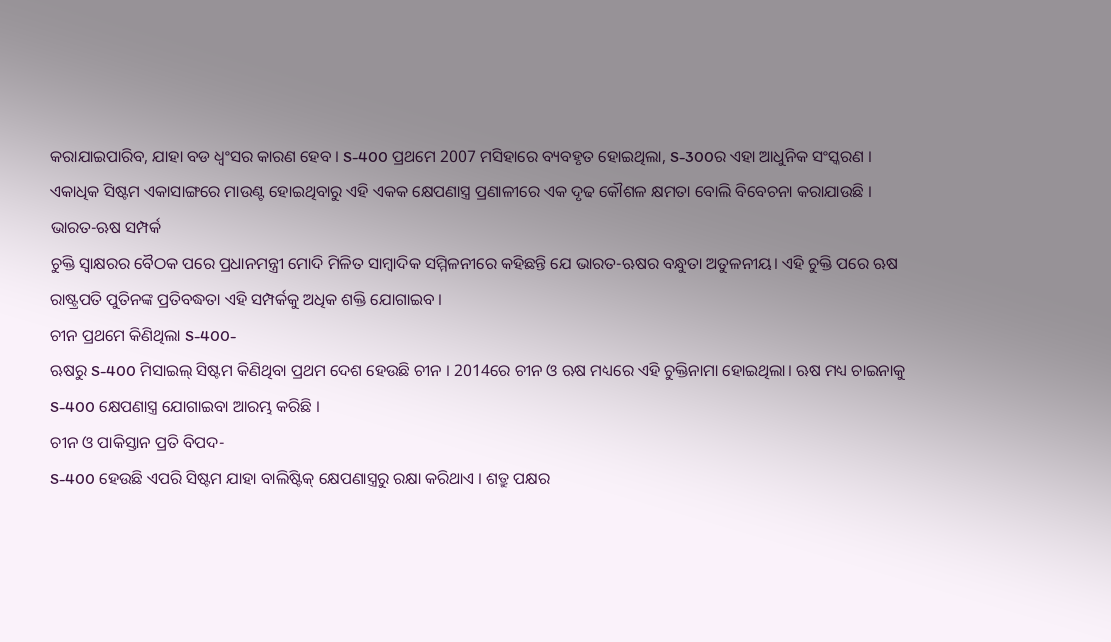କରାଯାଇପାରିବ, ଯାହା ବଡ ଧ୍ବଂସର କାରଣ ହେବ । S-400 ପ୍ରଥମେ 2007 ମସିହାରେ ବ୍ୟବହୃତ ହୋଇଥିଲା, S-300ର ଏହା ଆଧୁନିକ ସଂସ୍କରଣ । ଏକାଧିକ ସିଷ୍ଟମ ଏକାସାଙ୍ଗରେ ମାଉଣ୍ଟ ହୋଇଥିବାରୁ ଏହି ଏକକ କ୍ଷେପଣାସ୍ତ୍ର ପ୍ରଣାଳୀରେ ଏକ ଦୃଢ କୌଶଳ କ୍ଷମତା ବୋଲି ବିବେଚନା କରାଯାଉଛି ।
ଭାରତ-ଋଷ ସମ୍ପର୍କ
ଚୁକ୍ତି ସ୍ବାକ୍ଷରର ବୈଠକ ପରେ ପ୍ରଧାନମନ୍ତ୍ରୀ ମୋଦି ମିଳିତ ସାମ୍ବାଦିକ ସମ୍ମିଳନୀରେ କହିଛନ୍ତି ଯେ ଭାରତ-ଋଷର ବନ୍ଧୁତା ଅତୁଳନୀୟ। ଏହି ଚୁକ୍ତି ପରେ ଋଷ ରାଷ୍ଟ୍ରପତି ପୁତିନଙ୍କ ପ୍ରତିବଦ୍ଧତା ଏହି ସମ୍ପର୍କକୁ ଅଧିକ ଶକ୍ତି ଯୋଗାଇବ ।
ଚୀନ ପ୍ରଥମେ କିଣିଥିଲା S-400-
ଋଷରୁ S-400 ମିସାଇଲ୍ ସିଷ୍ଟମ କିଣିଥିବା ପ୍ରଥମ ଦେଶ ହେଉଛି ଚୀନ । 2014ରେ ଚୀନ ଓ ଋଷ ମଧ୍ୟରେ ଏହି ଚୁକ୍ତିନାମା ହୋଇଥିଲା। ଋଷ ମଧ୍ୟ ଚାଇନାକୁ S-400 କ୍ଷେପଣାସ୍ତ୍ର ଯୋଗାଇବା ଆରମ୍ଭ କରିଛି ।
ଚୀନ ଓ ପାକିସ୍ତାନ ପ୍ରତି ବିପଦ-
S-400 ହେଉଛି ଏପରି ସିଷ୍ଟମ ଯାହା ବାଲିଷ୍ଟିକ୍ କ୍ଷେପଣାସ୍ତ୍ରରୁ ରକ୍ଷା କରିଥାଏ । ଶତ୍ରୁ ପକ୍ଷର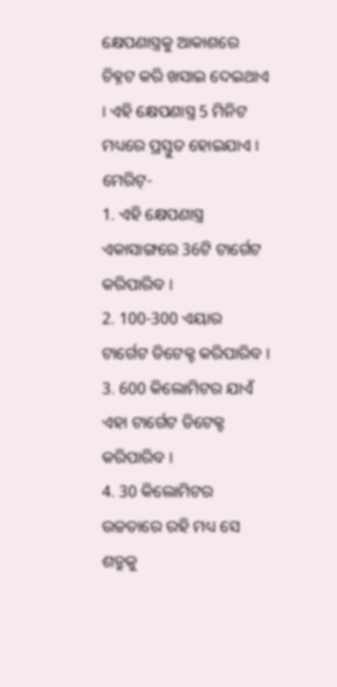କ୍ଷେପଣାସ୍ତ୍ରକୁ ଆକାଶରେ ଚିହ୍ନଟ କରି ଖସାଇ ଦେଇଥାଏ । ଏହି କ୍ଷେପଣାସ୍ତ୍ର 5 ମିନିଟ ମଧ୍ୟରେ ପ୍ରସ୍ତୁତ ହୋଇଯାଏ ।
ମେରିଟ୍-
1. ଏହି କ୍ଷେପଣାସ୍ତ୍ର ଏକାସାଙ୍ଗରେ 36ଟି ଟାର୍ଗେଟ କରିପାରିବ ।
2. 100-300 ଏୟାର ଟାର୍ଗେଟ ଡିଟେକ୍ଟ କରିପାରିବ ।
3. 600 କିଲୋମିଟର ଯାଏଁ ଏହା ଟାର୍ଗେଟ ଡିଟେକ୍ଟ କରିପାରିବ ।
4. 30 କିଲୋମିଟର ଉଚ୍ଚତାରେ ରହି ମଧ୍ୟ ସେ ଶତ୍ରୁକୁ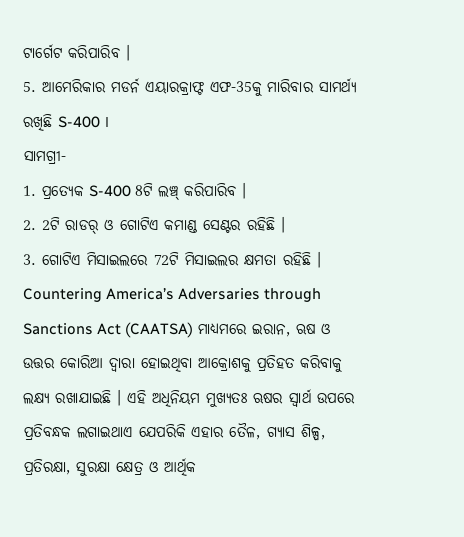ଟାର୍ଗେଟ କରିପାରିବ ।
5. ଆମେରିକାର ମଡର୍ନ ଏୟାରକ୍ରାଫ୍ଟ ଏଫ-35କୁ ମାରିବାର ସାମର୍ଥ୍ୟ ରଖିଛି S-400 ।
ସାମଗ୍ରୀ-
1. ପ୍ରତ୍ୟେକ S-400 8ଟି ଲଞ୍ଚ୍ କରିପାରିବ ।
2. 2ଟି ରାଡର୍ ଓ ଗୋଟିଏ କମାଣ୍ଡ ସେଣ୍ଟର ରହିଛି ।
3. ଗୋଟିଏ ମିସାଇଲରେ 72ଟି ମିସାଇଲର କ୍ଷମତା ରହିଛି ।
Countering America’s Adversaries through Sanctions Act (CAATSA) ମାଧ୍ୟମରେ ଇରାନ, ଋଷ ଓ ଉତ୍ତର କୋରିଆ ଦ୍ବାରା ହୋଇଥିବା ଆକ୍ରୋଶକୁ ପ୍ରତିହତ କରିବାକୁ ଲକ୍ଷ୍ୟ ରଖାଯାଇଛି । ଏହି ଅଧିନିୟମ ମୁଖ୍ୟତଃ ଋଷର ସ୍ବାର୍ଥ ଉପରେ ପ୍ରତିବନ୍ଧକ ଲଗାଇଥାଏ ଯେପରିକି ଏହାର ତୈଳ, ଗ୍ୟାସ ଶିଳ୍ପ, ପ୍ରତିରକ୍ଷା, ସୁରକ୍ଷା କ୍ଷେତ୍ର ଓ ଆର୍ଥିକ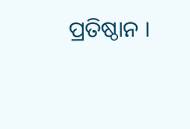ପ୍ରତିଷ୍ଠାନ ।